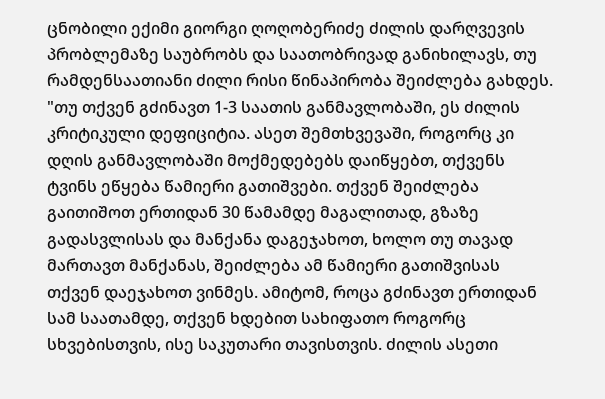ცნობილი ექიმი გიორგი ღოღობერიძე ძილის დარღვევის პრობლემაზე საუბრობს და საათობრივად განიხილავს, თუ რამდენსაათიანი ძილი რისი წინაპირობა შეიძლება გახდეს.
"თუ თქვენ გძინავთ 1-3 საათის განმავლობაში, ეს ძილის კრიტიკული დეფიციტია. ასეთ შემთხვევაში, როგორც კი დღის განმავლობაში მოქმედებებს დაიწყებთ, თქვენს ტვინს ეწყება წამიერი გათიშვები. თქვენ შეიძლება გაითიშოთ ერთიდან 30 წამამდე მაგალითად, გზაზე გადასვლისას და მანქანა დაგეჯახოთ, ხოლო თუ თავად მართავთ მანქანას, შეიძლება ამ წამიერი გათიშვისას თქვენ დაეჯახოთ ვინმეს. ამიტომ, როცა გძინავთ ერთიდან სამ საათამდე, თქვენ ხდებით სახიფათო როგორც სხვებისთვის, ისე საკუთარი თავისთვის. ძილის ასეთი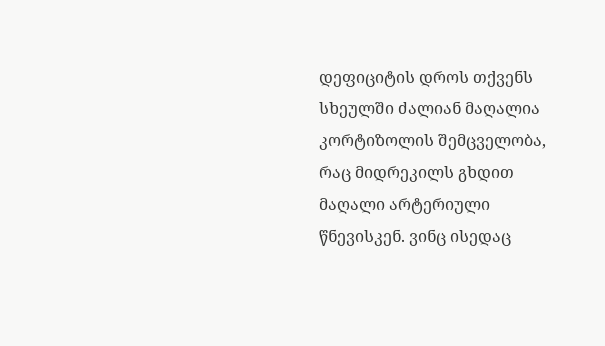დეფიციტის დროს თქვენს სხეულში ძალიან მაღალია კორტიზოლის შემცველობა, რაც მიდრეკილს გხდით მაღალი არტერიული წნევისკენ. ვინც ისედაც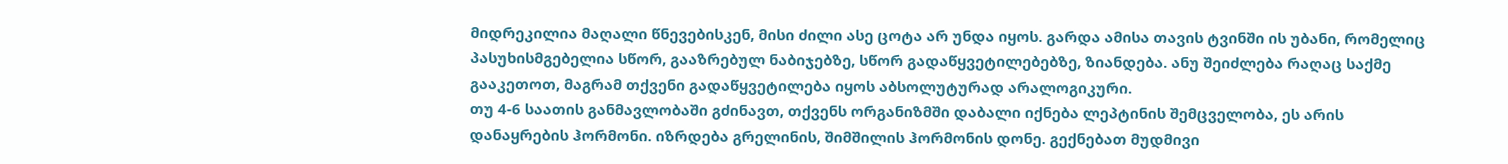მიდრეკილია მაღალი წნევებისკენ, მისი ძილი ასე ცოტა არ უნდა იყოს. გარდა ამისა თავის ტვინში ის უბანი, რომელიც პასუხისმგებელია სწორ, გააზრებულ ნაბიჯებზე, სწორ გადაწყვეტილებებზე, ზიანდება. ანუ შეიძლება რაღაც საქმე გააკეთოთ, მაგრამ თქვენი გადაწყვეტილება იყოს აბსოლუტურად არალოგიკური.
თუ 4-6 საათის განმავლობაში გძინავთ, თქვენს ორგანიზმში დაბალი იქნება ლეპტინის შემცველობა, ეს არის დანაყრების ჰორმონი. იზრდება გრელინის, შიმშილის ჰორმონის დონე. გექნებათ მუდმივი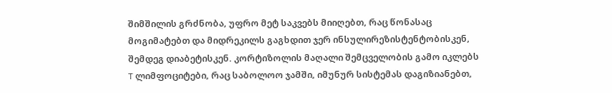შიმშილის გრძნობა, უფრო მეტ საკვებს მიიღებთ, რაც წონასაც მოგიმატებთ და მიდრეკილს გაგხდით ჯერ ინსულირეზისტენტობისკენ, შემდეგ დიაბეტისკენ. კორტიზოლის მაღალი შემცველობის გამო იკლებს T ლიმფოციტები, რაც საბოლოო ჯამში, იმუნურ სისტემას დაგიზიანებთ,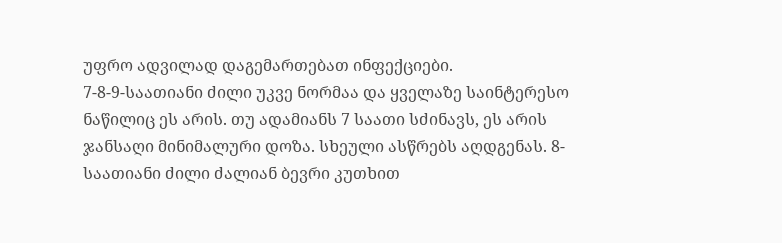უფრო ადვილად დაგემართებათ ინფექციები.
7-8-9-საათიანი ძილი უკვე ნორმაა და ყველაზე საინტერესო ნაწილიც ეს არის. თუ ადამიანს 7 საათი სძინავს, ეს არის ჯანსაღი მინიმალური დოზა. სხეული ასწრებს აღდგენას. 8-საათიანი ძილი ძალიან ბევრი კუთხით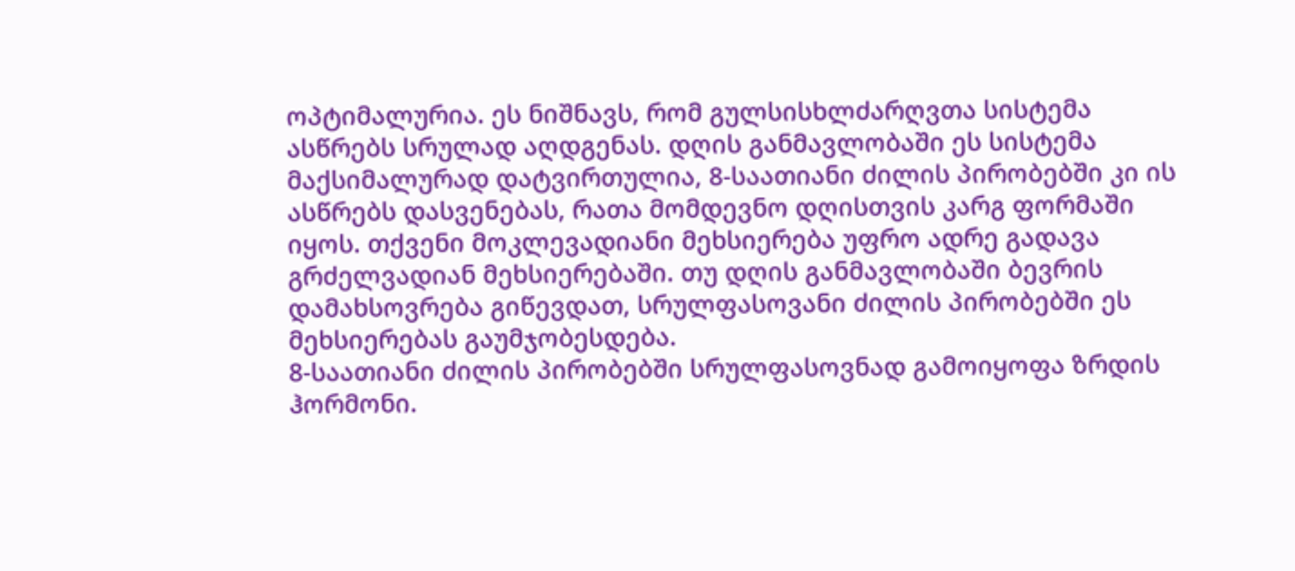ოპტიმალურია. ეს ნიშნავს, რომ გულსისხლძარღვთა სისტემა ასწრებს სრულად აღდგენას. დღის განმავლობაში ეს სისტემა მაქსიმალურად დატვირთულია, 8-საათიანი ძილის პირობებში კი ის ასწრებს დასვენებას, რათა მომდევნო დღისთვის კარგ ფორმაში იყოს. თქვენი მოკლევადიანი მეხსიერება უფრო ადრე გადავა გრძელვადიან მეხსიერებაში. თუ დღის განმავლობაში ბევრის დამახსოვრება გიწევდათ, სრულფასოვანი ძილის პირობებში ეს მეხსიერებას გაუმჯობესდება.
8-საათიანი ძილის პირობებში სრულფასოვნად გამოიყოფა ზრდის ჰორმონი.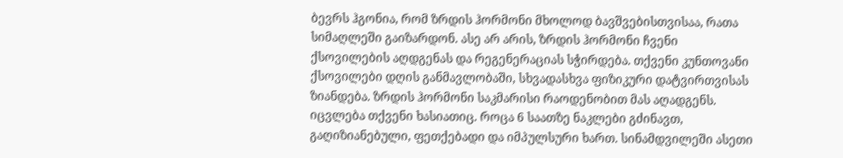ბევრს ჰგონია, რომ ზრდის ჰორმონი მხოლოდ ბავშვებისთვისაა, რათა სიმაღლეში გაიზარდონ. ასე არ არის, ზრდის ჰორმონი ჩვენი ქსოვილების აღდგენას და რეგენერაციას სჭირდება. თქვენი კუნთოვანი ქსოვილები დღის განმავლობაში, სხვადასხვა ფიზიკური დატვირთვისას ზიანდება. ზრდის ჰორმონი საკმარისი რაოდენობით მას აღადგენს.
იცვლება თქვენი ხასიათიც. როცა 6 საათზე ნაკლები გძინავთ, გაღიზიანებული, ფეთქებადი და იმპულსური ხართ. სინამდვილეში ასეთი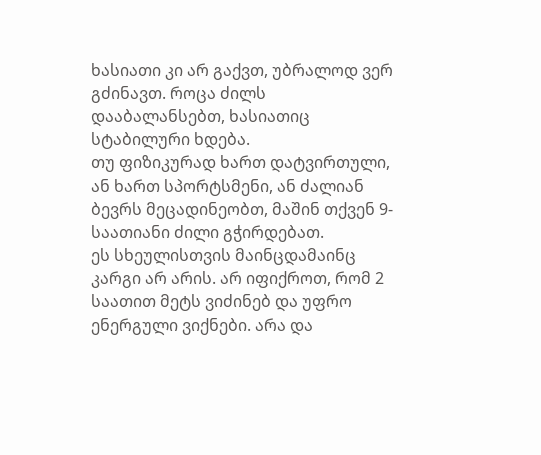ხასიათი კი არ გაქვთ, უბრალოდ ვერ გძინავთ. როცა ძილს დააბალანსებთ, ხასიათიც სტაბილური ხდება.
თუ ფიზიკურად ხართ დატვირთული, ან ხართ სპორტსმენი, ან ძალიან ბევრს მეცადინეობთ, მაშინ თქვენ 9-საათიანი ძილი გჭირდებათ.
ეს სხეულისთვის მაინცდამაინც კარგი არ არის. არ იფიქროთ, რომ 2 საათით მეტს ვიძინებ და უფრო ენერგული ვიქნები. არა და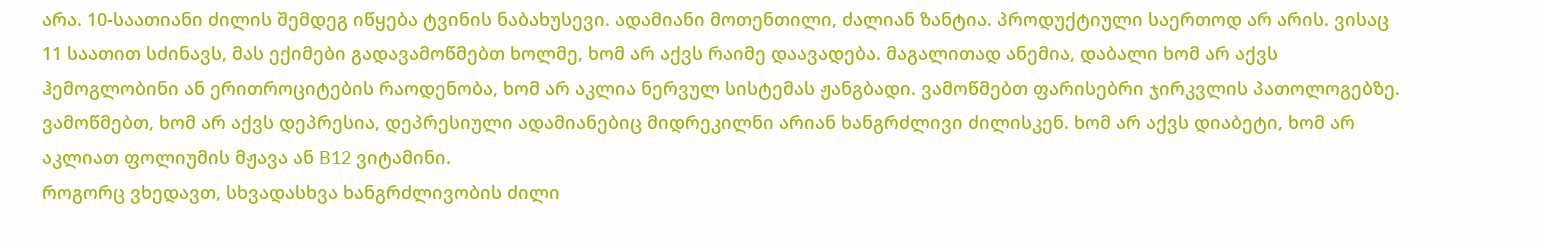არა. 10-საათიანი ძილის შემდეგ იწყება ტვინის ნაბახუსევი. ადამიანი მოთენთილი, ძალიან ზანტია. პროდუქტიული საერთოდ არ არის. ვისაც 11 საათით სძინავს, მას ექიმები გადავამოწმებთ ხოლმე, ხომ არ აქვს რაიმე დაავადება. მაგალითად ანემია, დაბალი ხომ არ აქვს ჰემოგლობინი ან ერითროციტების რაოდენობა, ხომ არ აკლია ნერვულ სისტემას ჟანგბადი. ვამოწმებთ ფარისებრი ჯირკვლის პათოლოგებზე. ვამოწმებთ, ხომ არ აქვს დეპრესია, დეპრესიული ადამიანებიც მიდრეკილნი არიან ხანგრძლივი ძილისკენ. ხომ არ აქვს დიაბეტი, ხომ არ აკლიათ ფოლიუმის მჟავა ან B12 ვიტამინი.
როგორც ვხედავთ, სხვადასხვა ხანგრძლივობის ძილი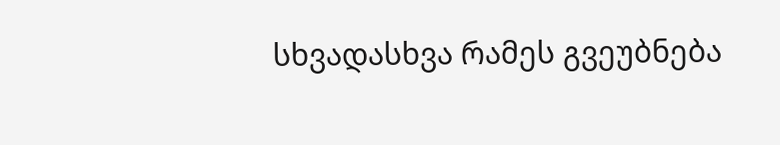სხვადასხვა რამეს გვეუბნება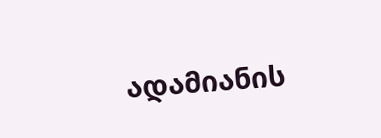ადამიანის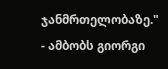ჯანმრთელობაზე." - ამბობს გიორგი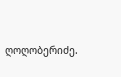ღოღობერიძე.